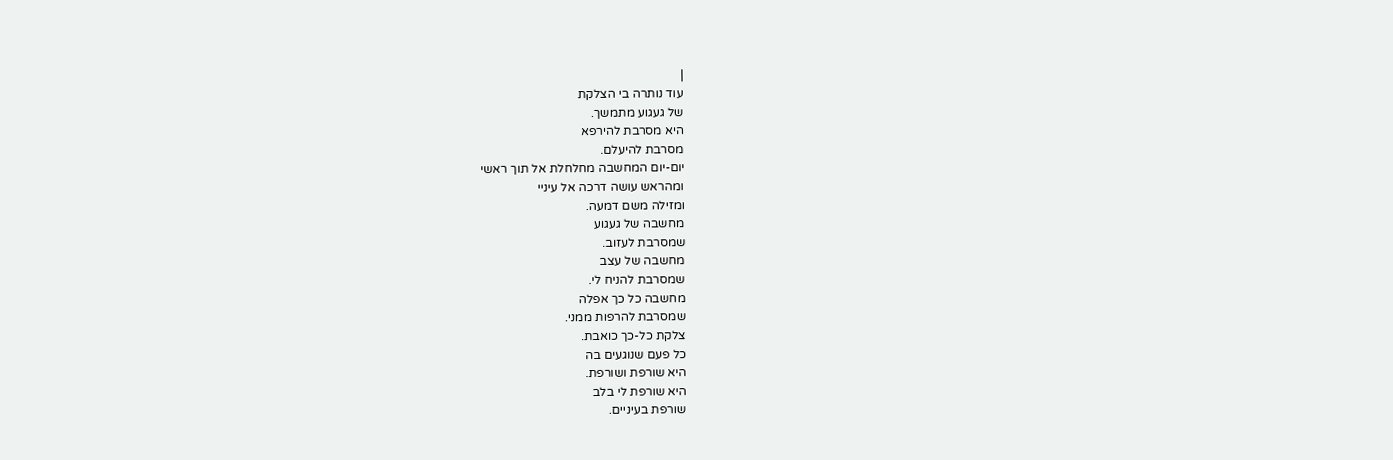|
עוד נותרה בי הצלקת
של געגוע מתמשך.
היא מסרבת להירפא
מסרבת להיעלם.
יום-יום המחשבה מחלחלת אל תוך ראשי
ומהראש עושה דרכה אל עיניי
ומזילה משם דמעה.
מחשבה של געגוע
שמסרבת לעזוב.
מחשבה של עצב
שמסרבת להניח לי.
מחשבה כל כך אפלה
שמסרבת להרפות ממני.
צלקת כל-כך כואבת.
כל פעם שנוגעים בה
היא שורפת ושורפת.
היא שורפת לי בלב
שורפת בעיניים.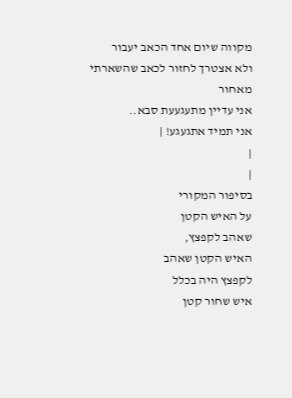מקווה שיום אחד הכאב יעבור
ולא אצטרך לחזור לכאב שהשארתי מאחור
אני עדיין מתעגעעת סבא..
אני תמיד אתגעגע! |
|
|
בסיפור המקורי
על האיש הקטן
שאהב לקפצץ,
האיש הקטן שאהב
לקפצץ היה בכלל
איש שחור קטן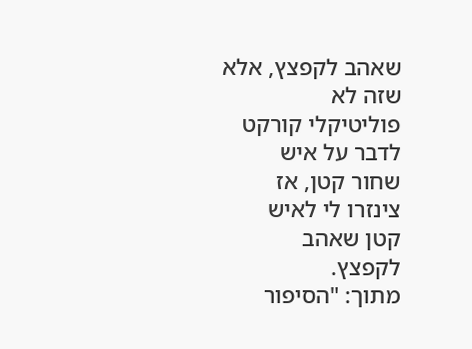שאהב לקפצץ, אלא
שזה לא
פוליטיקלי קורקט
לדבר על איש
שחור קטן, אז
צינזרו לי לאיש
קטן שאהב
לקפצץ.
מתוך: "הסיפור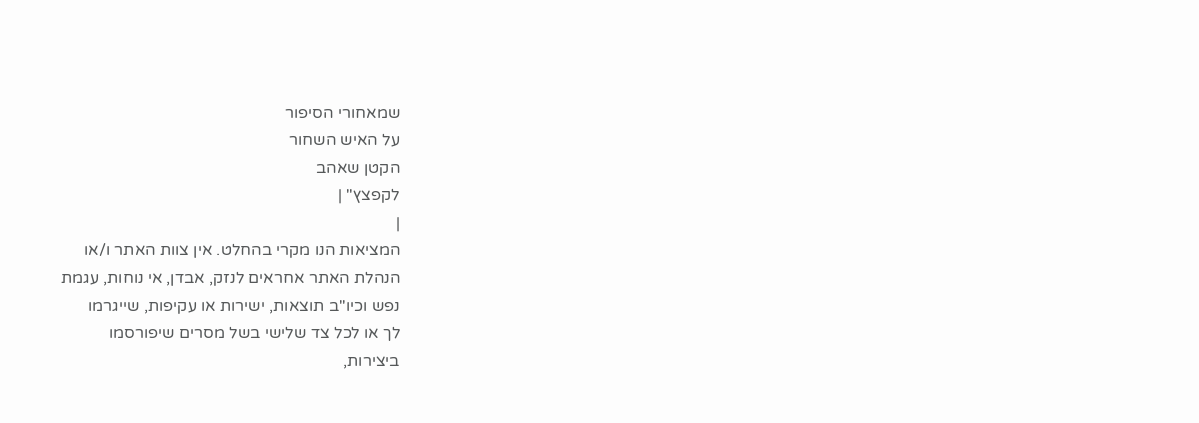שמאחורי הסיפור
על האיש השחור
הקטן שאהב
לקפצץ" |
|
המציאות הנו מקרי בהחלט. אין צוות האתר ו/או
הנהלת האתר אחראים לנזק, אבדן, אי נוחות, עגמת
נפש וכיו''ב תוצאות, ישירות או עקיפות, שייגרמו
לך או לכל צד שלישי בשל מסרים שיפורסמו
ביצירות,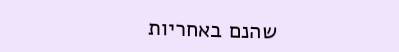שהנם באחריות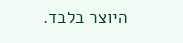היוצר בלבד.